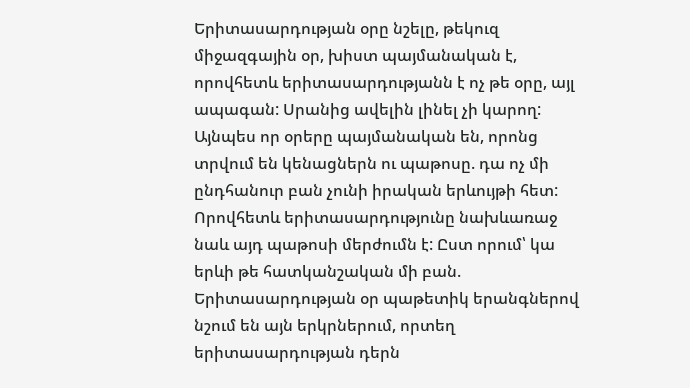Երիտասարդության օրը նշելը, թեկուզ միջազգային օր, խիստ պայմանական է, որովհետև երիտասարդությանն է ոչ թե օրը, այլ ապագան: Սրանից ավելին լինել չի կարող: Այնպես որ օրերը պայմանական են, որոնց տրվում են կենացներն ու պաթոսը. դա ոչ մի ընդհանուր բան չունի իրական երևույթի հետ: Որովհետև երիտասարդությունը նախևառաջ նաև այդ պաթոսի մերժումն է: Ըստ որում՝ կա երևի թե հատկանշական մի բան. Երիտասարդության օր պաթետիկ երանգներով նշում են այն երկրներում, որտեղ երիտասարդության դերն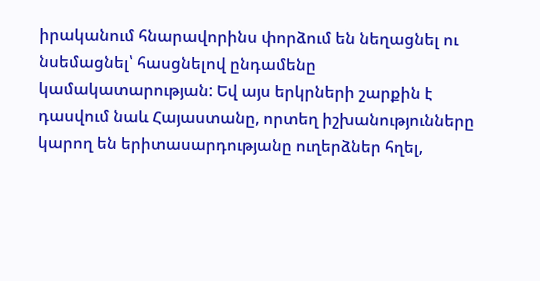իրականում հնարավորինս փորձում են նեղացնել ու նսեմացնել՝ հասցնելով ընդամենը կամակատարության: Եվ այս երկրների շարքին է դասվում նաև Հայաստանը, որտեղ իշխանությունները կարող են երիտասարդությանը ուղերձներ հղել,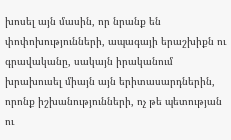խոսել այն մասին, որ նրանք են փոփոխությունների, ապագայի երաշխիքն ու գրավականը, սակայն իրականում խրախուսել միայն այն երիտասարդներին, որոնք իշխանությունների, ոչ թե պետության ու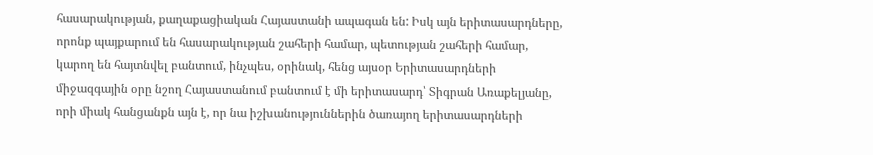հասարակության, քաղաքացիական Հայաստանի ապագան են: Իսկ այն երիտասարդները, որոնք պայքարում են հասարակության շահերի համար, պետության շահերի համար, կարող են հայտնվել բանտում, ինչպես, օրինակ, հենց այսօր Երիտասարդների միջազգային օրը նշող Հայաստանում բանտում է մի երիտասարդ՝ Տիգրան Առաքելյանը, որի միակ հանցանքն այն է, որ նա իշխանություններին ծառայող երիտասարդների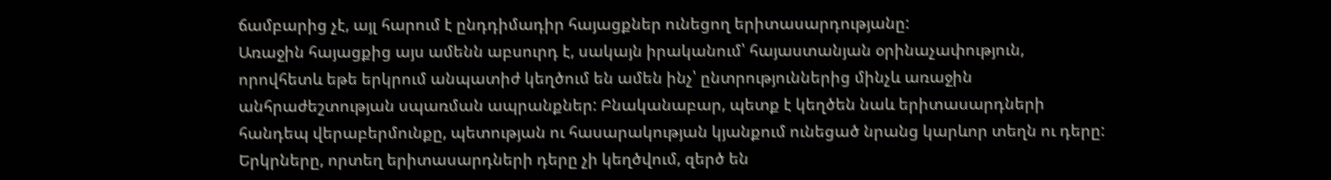ճամբարից չէ, այլ հարում է ընդդիմադիր հայացքներ ունեցող երիտասարդությանը:
Առաջին հայացքից այս ամենն աբսուրդ է, սակայն իրականում՝ հայաստանյան օրինաչափություն, որովհետև եթե երկրում անպատիժ կեղծում են ամեն ինչ՝ ընտրություններից մինչև առաջին անհրաժեշտության սպառման ապրանքներ: Բնականաբար, պետք է կեղծեն նաև երիտասարդների հանդեպ վերաբերմունքը, պետության ու հասարակության կյանքում ունեցած նրանց կարևոր տեղն ու դերը:
Երկրները, որտեղ երիտասարդների դերը չի կեղծվում, զերծ են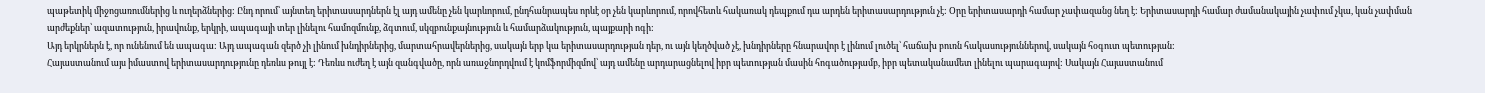պաթետիկ միջոցառումներից և ուղերձներից: Ընդ որում՝ այնտեղ երիտասարդներն էլ այդ ամենը չեն կարևորում, ընդհանրապես որևէ օր չեն կարևորում, որովհետև հակառակ դեպքում դա արդեն երիտասարդություն չէ: Օրը երիտասարդի համար չափազանց նեղ է: Երիտասարդի համար ժամանակային չափում չկա, կան չափման արժեքներ՝ ազատություն, իրավունք, երկրի, ապագայի տեր լինելու համոզմունք, ձգտում, սկզբունքայնություն և համարձակություն, պայքարի ոգի:
Այդ երկրներն է, որ ունենում են ապագա: Այդ ապագան զերծ չի լինում խնդիրներից, մարտահրավերներից, սակայն երբ կա երիտասարդության դեր, ու այն կեղծված չէ, խնդիրները հնարավոր է լինում լուծել՝ հաճախ բուռն հակասություններով, սակայն հօգուտ պետության:
Հայաստանում այս իմաստով երիտասարդությունը դեռևս թույլ է: Դեռևս ուժեղ է այն զանգվածը, որն առաջնորդվում է կոմֆորմիզմով՝ այդ ամենը արդարացնելով իբր պետության մասին հոգածությամբ, իբր պետականամետ լինելու պարագայով: Սակայն Հայաստանում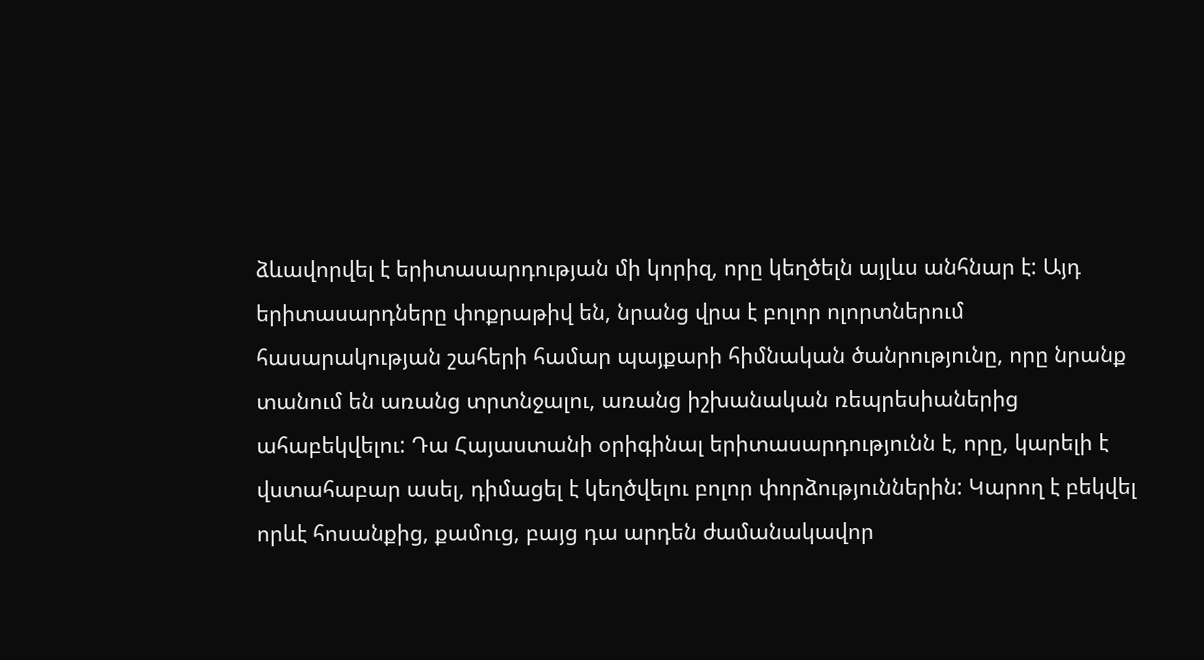ձևավորվել է երիտասարդության մի կորիզ, որը կեղծելն այլևս անհնար է: Այդ երիտասարդները փոքրաթիվ են, նրանց վրա է բոլոր ոլորտներում հասարակության շահերի համար պայքարի հիմնական ծանրությունը, որը նրանք տանում են առանց տրտնջալու, առանց իշխանական ռեպրեսիաներից ահաբեկվելու: Դա Հայաստանի օրիգինալ երիտասարդությունն է, որը, կարելի է վստահաբար ասել, դիմացել է կեղծվելու բոլոր փորձություններին: Կարող է բեկվել որևէ հոսանքից, քամուց, բայց դա արդեն ժամանակավոր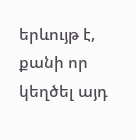երևույթ է, քանի որ կեղծել այդ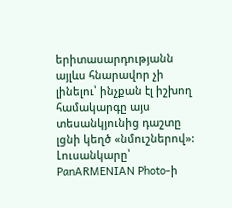երիտասարդությանն այլևս հնարավոր չի լինելու՝ ինչքան էլ իշխող համակարգը այս տեսանկյունից դաշտը լցնի կեղծ «նմուշներով»:
Լուսանկարը՝ PanARMENIAN Photo-ի